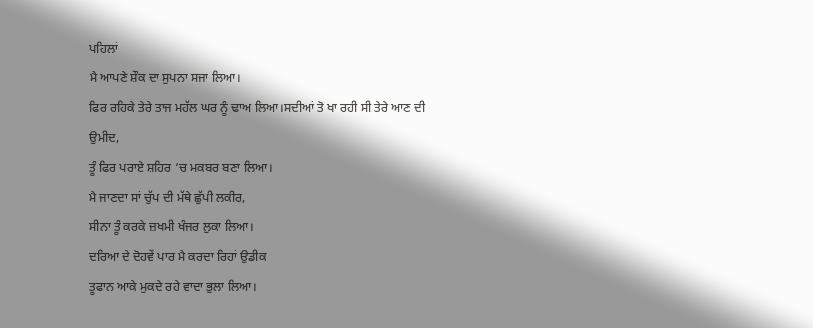ਪਹਿਲਾਂ
ਮੈ ਆਪਣੇ ਸ਼ੌਕ ਦਾ ਸੁਪਨਾ ਸਜਾ ਲਿਆ।
ਫਿਰ ਰਹਿਕੇ ਤੇਰੇ ਤਾਜ ਮਹੱਲ ਘਰ ਨੂੰ ਢਾਅ ਲਿਆ।ਸਦੀਆਂ ਤੋ ਖਾ ਰਹੀ ਸੀ ਤੇਰੇ ਆਣ ਦੀ
ਉਮੀਦ,
ਤੂੰ ਫਿਰ ਪਰਾਏ ਸ਼ਹਿਰ ‘ਚ ਮਕਬਰ ਬਣਾ ਲਿਆ।
ਮੈ ਜਾਣਦਾ ਸਾਂ ਚੁੱਪ ਦੀ ਮੱਥੇ ਛੁੱਪੀ ਲਕੀਰ,
ਸੀਨਾ ਤੂੰ ਕਰਕੇ ਜ਼ਖਮੀ ਖੰਜਰ ਲੁਕਾ ਲਿਆ।
ਦਰਿਆ ਦੇ ਦੋਹਵੇਂ ਪਾਰ ਮੈ ਕਰਦਾ ਰਿਹਾਂ ਉਡੀਕ
ਤੂਫਾਨ ਆਕੇ ਮੁਕਦੇ ਰਹੇ ਵਾਦਾ ਭੁਲਾ ਲਿਆ।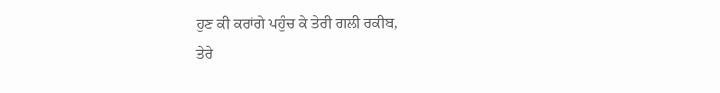ਹੁਣ ਕੀ ਕਰਾਂਗੇ ਪਹੁੰਚ ਕੇ ਤੇਰੀ ਗਲੀ ਰਕੀਬ,
ਤੇਰੇ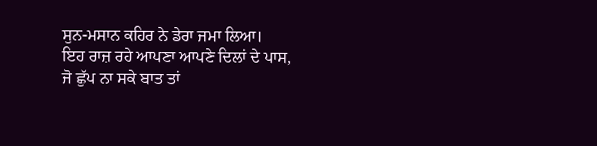ਸੁਨ-ਮਸਾਨ ਕਹਿਰ ਨੇ ਡੇਰਾ ਜਮਾ ਲਿਆ।
ਇਹ ਰਾਜ਼ ਰਹੇ ਆਪਣਾ ਆਪਣੇ ਦਿਲਾਂ ਦੇ ਪਾਸ,
ਜੋ ਛੁੱਪ ਨਾ ਸਕੇ ਬਾਤ ਤਾਂ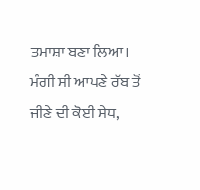ਤਮਾਸ਼ਾ ਬਣਾ ਲਿਆ।
ਮੰਗੀ ਸੀ ਆਪਣੇ ਰੱਬ ਤੋਂ ਜੀਣੇ ਦੀ ਕੋਈ ਸੇਧ,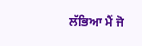ਲੱਭਿਆ ਮੈਂ ਜੋ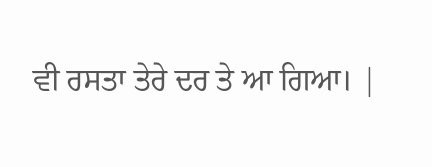ਵੀ ਰਸਤਾ ਤੇਰੇ ਦਰ ਤੇ ਆ ਗਿਆ। |